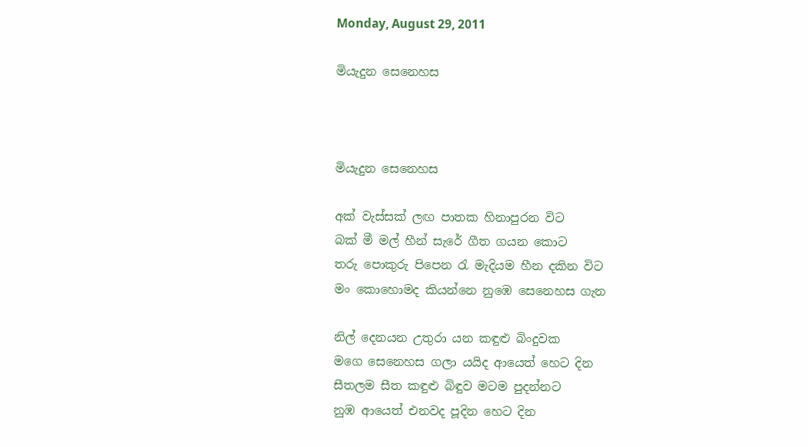Monday, August 29, 2011

මියැදුන සෙනෙහස



මියැදුන සෙනෙහස

අක් වැස්සක් ලඟ පාතක හිනාපුරන විට
බක් මී මල් හීන් සැරේ ගීත ගයන කොට
තරු පොකුරු පිපෙන රැ මැදියම හීන දකින විට
මං කොහොමද කියන්නෙ නුඹෙ සෙනෙහස ගැන

නිල් දෙනයන උතුරා යන කඳුළු බිංදුවක
මගෙ සෙනෙහස ගලා යයිද ආයෙත් හෙට දින
සීතලම සීත කඳුළු බිඳුව මටම පුදන්නට
නුඹ ආයෙත් එනවද පූදින හෙට දින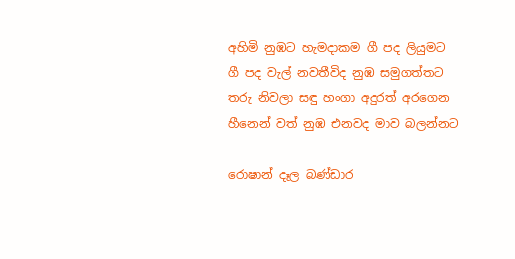අහිමි නුඹට හැමදාකම ගී පද ලියුමට
ගී පද වැල් නවතීවිද නුඹ සමුගත්තට
තරු නිවලා සඳු හංගා අදුරත් අරගෙන
හීනෙන් වත් නුඹ එනවද මාව බලන්නට

රොෂාන් දෑල බණ්ඩාර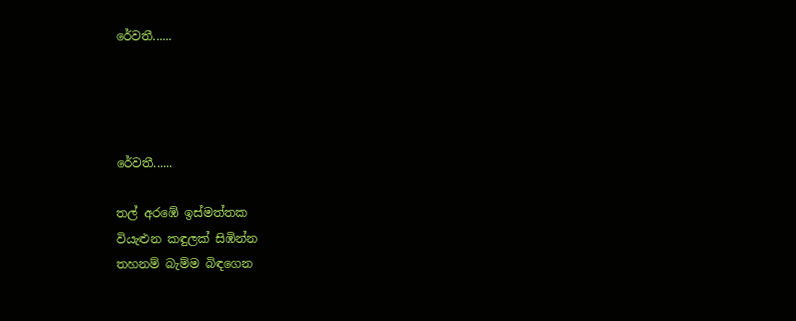රේවතී......




රේවතී......

තල් අරඹේ ඉස්මත්තක
වියැළුන කඳුලක් සිඹින්න
තහනම් බැම්ම බිඳගෙන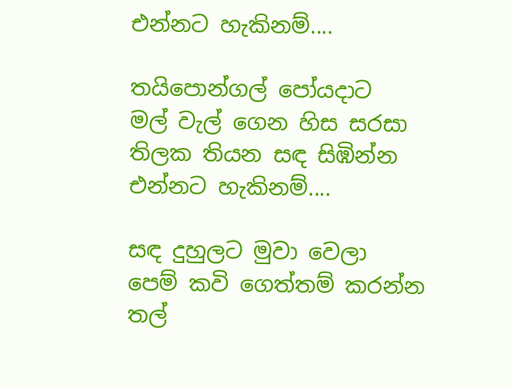එන්නට හැකිනම්....

තයිපොන්ගල් පෝයදාට
මල් වැල් ගෙන හිස සරසා
තිලක තියන සඳ සිඹින්න
එන්නට හැකිනම්....

සඳ දුහුලට මුවා වෙලා
පෙම් කවි ගෙත්තම් කරන්න
තල්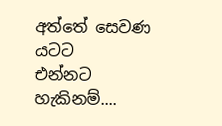අත්තේ සෙවණ යටට
එන්නට හැකිනම්....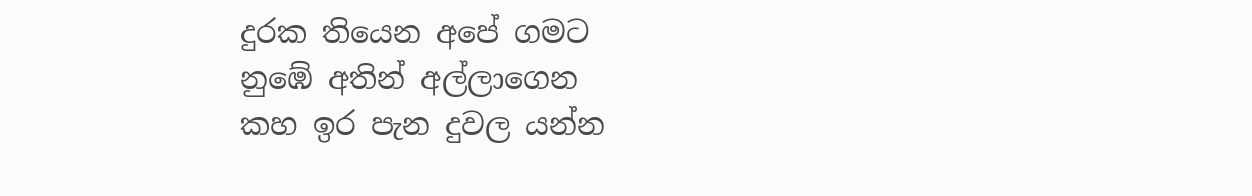දුරක තියෙන අපේ ගමට
නුඹේ අතින් අල්ලාගෙන
කහ ඉර පැන දුවල යන්න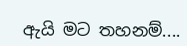ඇයි මට තහනම්....